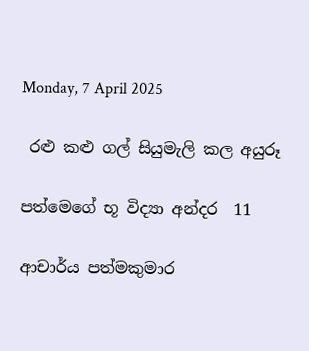Monday, 7 April 2025

 රළු කළු ගල් සියුමැලි කල අයුරූ

පත්මෙගේ භූ විද්‍යා අන්දර  11

ආචාර්ය පත්මකුමාර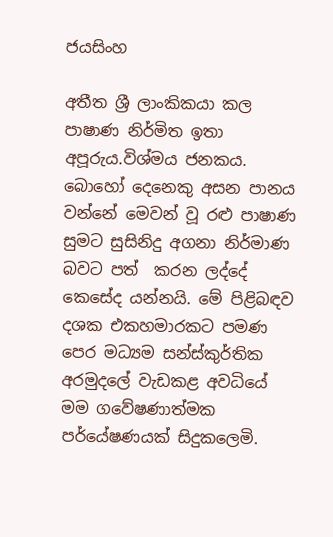ජයසිංහ

අතීත ශ්‍රී ලාංකිකයා කල පාෂාණ නිර්මිත ඉතා අපූරුය.විශ්මය ජනකය. බොහෝ දෙනෙකු අසන පානය වන්නේ මෙවන් වූ රළු පාෂාණ සුමට සුසිනිදු අගනා නිර්මාණ බවට පත්  කරන ලද්දේ කෙසේද යන්නයි. මේ පිළිබඳව දශක එකහමාරකට පමණ පෙර මධ්‍යම සන්ස්කුර්තික අරමුදලේ වැඩකළ අවධියේ මම ගවේෂණාත්මක පර්යේෂණයක් සිදුකලෙමි.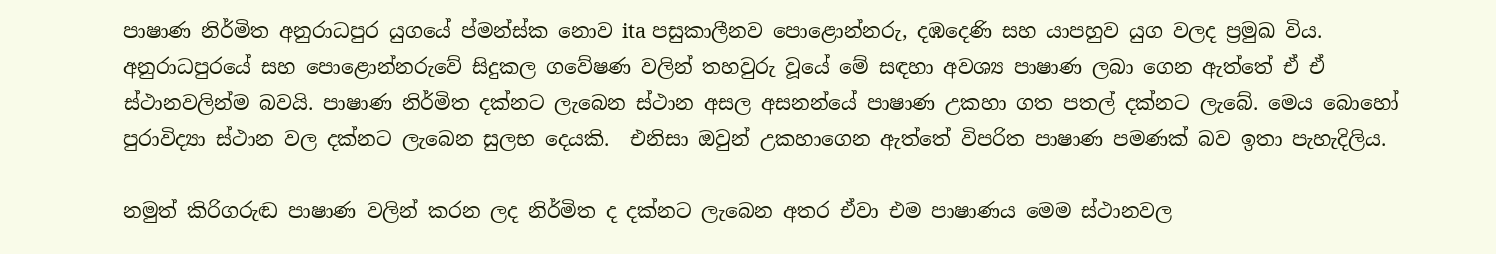පාෂාණ නිර්මිත අනුරාධපුර යුගයේ ප්මන්ස්ක නොව ita පසුකාලීනව පොළොන්නරු, දඹදෙණි සහ යාපහුව යුග වලද ප්‍රමුඛ විය.  අනුරාධපුරයේ සහ පොළොන්නරුවේ සිදුකල ගවේෂණ වලින් තහවුරු වූයේ මේ සඳහා අවශ්‍ය පාෂාණ ලබා ගෙන ඇත්තේ ඒ ඒ ස්ථානවලින්ම බවයි. පාෂාණ නිර්මිත දක්නට ලැබෙන ස්ථාන අසල අසනන්යේ පාෂාණ උකහා ගත පතල් දක්නට ලැබේ. මෙය බොහෝ පුරාවිද්‍යා ස්ථාන වල දක්නට ලැබෙන සුලභ දෙයකි.  එනිසා ඔවුන් උකහාගෙන ඇත්තේ විපරිත පාෂාණ පමණක් බව ඉතා පැහැදිලිය.

නමුත් කිරිගරුඬ පාෂාණ වලින් කරන ලද නිර්මිත ද දක්නට ලැබෙන අතර ඒවා එම පාෂාණය මෙම ස්ථානවල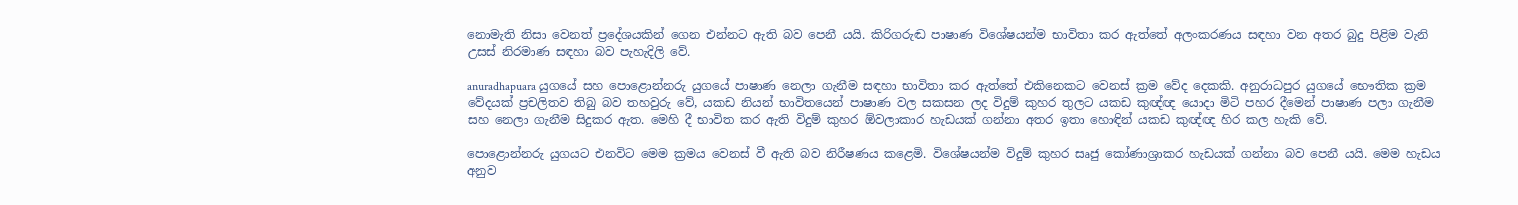නොමැති නිසා වෙනත් ප්‍රදේශයකින් ගෙන එන්නට ඇති බව පෙනී යයි. කිරිගරුඬ පාෂාණ විශේෂයන්ම භාවිතා කර ඇත්තේ අලංකරණය සඳහා වන අතර බුදු පිළිම වැනි උසස් නිරමාණ සඳහා බව පැහැදිලි වේ.

anuradhapuara යුගයේ සහ පොළොන්නරු යුගයේ පාෂාණ නෙලා ගැනීම සඳහා භාවිතා කර ඇත්තේ එකිනෙකට වෙනස් ක්‍රම වේද දෙකකි. අනුරාධපුර යුගයේ භෞතික ක්‍රම වේදයක් ප්‍රචලිතව තිබු බව තහවුරු වේ, යකඩ නියන් භාවිතයෙන් පාෂාණ වල සකසන ලද විදුම් කුහර තුලට යකඩ කුඥ්ඥ යොදා මිටි පහර දීමෙන් පාෂාණ පලා ගැනීම සහ නෙලා ගැනීම සිදුකර ඇත. මෙහි දී භාවිත කර ඇති විදුම් කුහර ඕවලාකාර හැඩයක් ගන්නා අතර ඉතා හොඳින් යකඩ කුඥ්ඥ හිර කල හැකි වේ.

පොළොන්නරු යුගයට එනවිට මෙම ක්‍රමය වෙනස් වී ඇති බව නිරීෂණය කළෙමි. විශේෂයන්ම විදුම් කුහර සෘජු කෝණාශ්‍රාකර හැඩයක් ගන්නා බව පෙනී යයි. මෙම හැඩය අනුව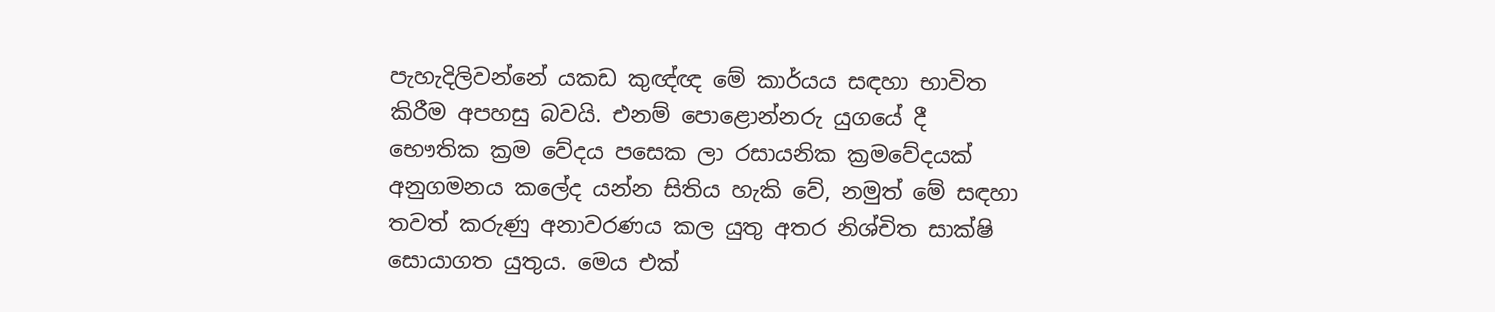පැහැදිලිවන්නේ යකඩ කුඥ්ඥ මේ කාර්යය සඳහා භාවිත කිරීම අපහසු බවයි. එනම් පොළොන්නරු යුගයේ දී භෞතික ක්‍රම වේදය පසෙක ලා රසායනික ක්‍රමවේදයක් අනුගමනය කලේද යන්න සිතිය හැකි වේ, නමුත් මේ සඳහා තවත් කරුණු අනාවරණය කල යුතු අතර නිශ්චිත සාක්ෂි සොයාගත යුතුය. මෙය එක්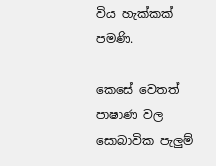විය හැක්කක් පමණි.

කෙසේ වෙතත් පාෂාණ වල සොබාවික පැලුම්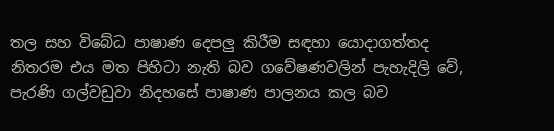තල සහ විබේධ පාෂාණ දෙපලු කිරීම සඳහා යොදාගත්තද නිතරම එය මත පිහිටා නැති බව ගවේෂණවලින් පැහැදිලි වේ, පැරණි ගල්වඩුවා නිදහසේ පාෂාණ පාලනය කල බව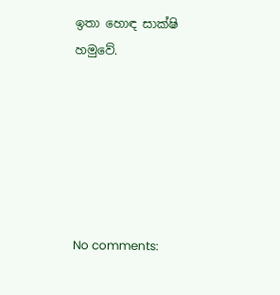ඉතා හොඳ සාක්ෂි හමුවේ.






No comments: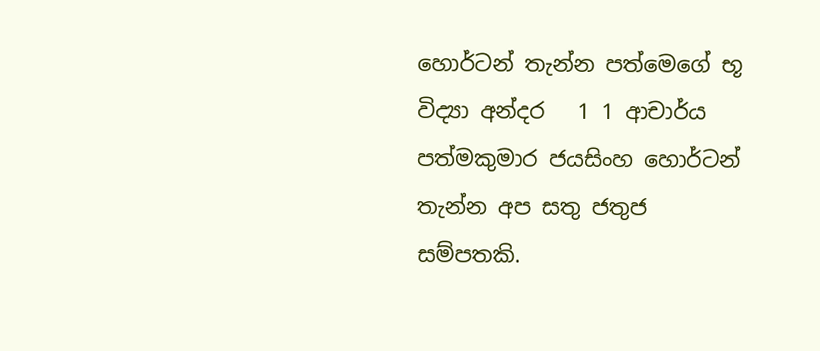හොර්ටන් තැන්න පත්මෙගේ භූ විද්‍යා අන්දර   1 1 ආචාර්ය පත්මකුමාර ජයසිංහ හොර්ටන් තැන්න අප සතු ජතුජ සම්පතකි.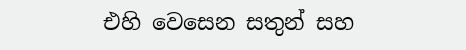එහි වෙසෙන සතුන් සහ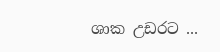ශාක උඩරට ...